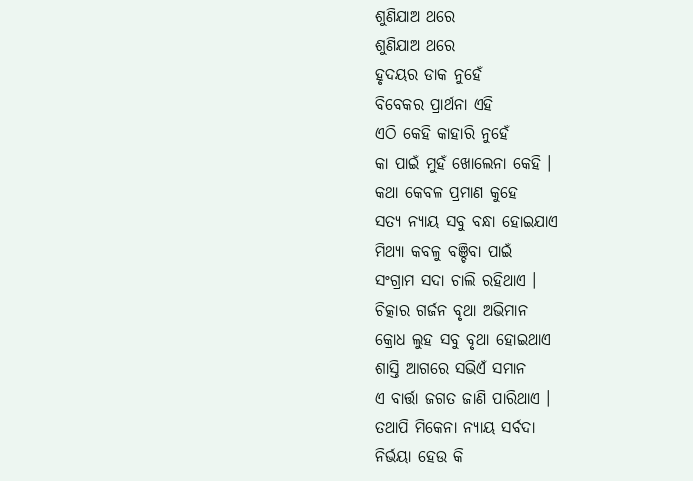ଶୁଣିଯାଅ ଥରେ
ଶୁଣିଯାଅ ଥରେ
ହୃଦୟର ଡାକ ନୁହେଁ
ବିବେକର ପ୍ରାର୍ଥନା ଏହି
ଏଠି କେହି କାହାରି ନୁହେଁ
କା ପାଇଁ ମୁହଁ ଖୋଲେନା କେହି ।
କଥା କେବଳ ପ୍ରମାଣ କୁହେ
ସତ୍ୟ ନ୍ୟାୟ ସବୁ ବନ୍ଧା ହୋଇଯାଏ
ମିଥ୍ୟା କବଳୁ ବଞ୍ଚିବା ପାଇଁ
ସଂଗ୍ରାମ ସଦା ଚାଲି ରହିଥାଏ ।
ଚିତ୍କାର ଗର୍ଜନ ବୃଥା ଅଭିମାନ
କ୍ରୋଧ ଲୁହ ସବୁ ବୃଥା ହୋଇଥାଏ
ଶାସ୍ତି ଆଗରେ ସଭିଏଁ ସମାନ
ଏ ବାର୍ତ୍ତା ଜଗତ ଜାଣି ପାରିଥାଏ ।
ତଥାପି ମିକେନା ନ୍ୟାୟ ସର୍ବଦା
ନିର୍ଭୟା ହେଉ କି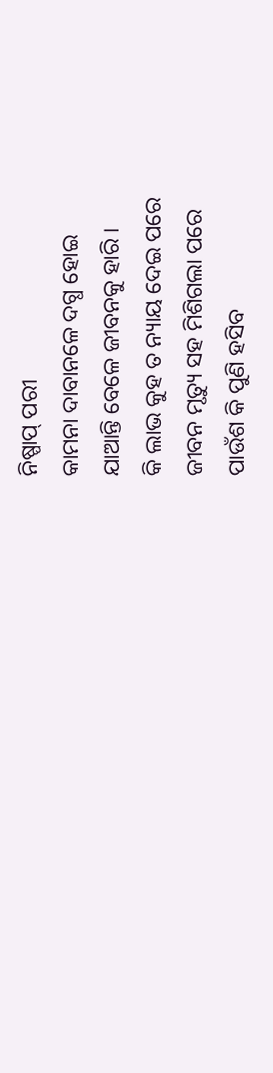ନିଷ୍ପାପ୍ ପରୀ
କାମନା ଦାବାନଳେ ଦଗ୍ଧ ହୋଇ
ଯାଆନ୍ତି ବେଳେ ଜୀବନକୁ ହାରି ।
କି ଲାଭ କୁହ ତ ନ୍ୟାୟ ଦେଇ ପରେ
ଜୀବନ ମୃତ୍ୟୁ ସହ ମିଶିଗଲା ପରେ
ପାଉଁଶ କି ପୁଣି ହସିବ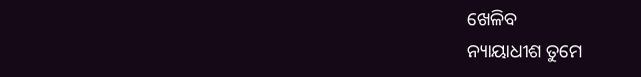ଖେଳିବ
ନ୍ୟାୟାଧୀଶ ତୁମେ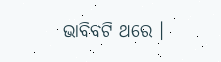ଭାବିବଟି ଥରେ ।